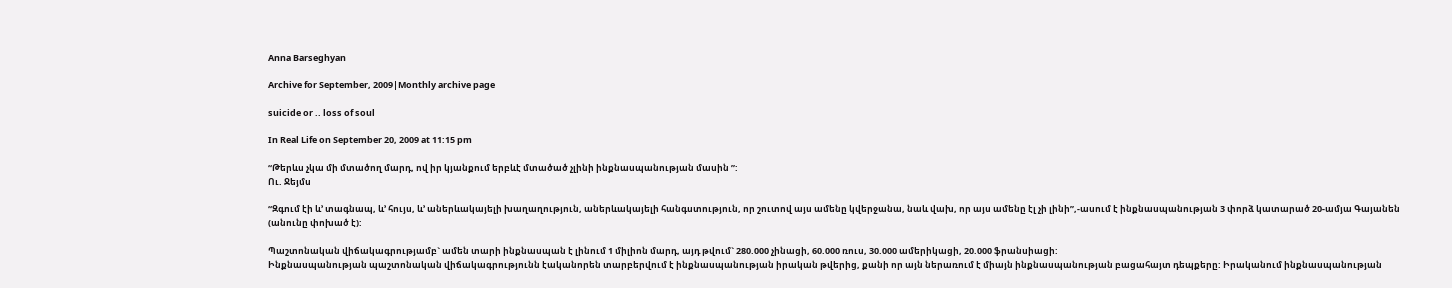Anna Barseghyan

Archive for September, 2009|Monthly archive page

suicide or .. loss of soul

In Real Life on September 20, 2009 at 11:15 pm

“Թերևս չկա մի մտածող մարդ, ով իր կյանքում երբևէ մտածած չլինի ինքնասպանության մասին ”:
Ու. Ջեյմս

“Զգում էի և’ տագնապ, և’ հույս, և’ աներևակայելի խաղաղություն, աներևակայելի հանգստություն, որ շուտով այս ամենը կվերջանա, նաև վախ, որ այս ամենը էլ չի լինի”,-ասում է ինքնասպանության 3 փորձ կատարած 20-ամյա Գայանեն (անունը փոխած է):

Պաշտոնական վիճակագրությամբ` ամեն տարի ինքնասպան է լինում 1 միլիոն մարդ, այդ թվում` 280.000 չինացի, 60.000 ռուս, 30.000 ամերիկացի, 20.000 ֆրանսիացի:
Ինքնասպանության պաշտոնական վիճակագրությունն էականորեն տարբերվում է ինքնասպանության իրական թվերից, քանի որ այն ներառում է միայն ինքնասպանության բացահայտ դեպքերը: Իրականում ինքնասպանության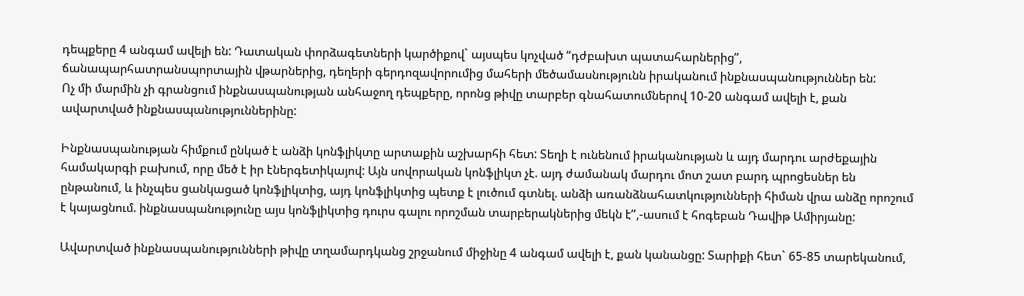դեպքերը 4 անգամ ավելի են: Դատական փորձագետների կարծիքով` այսպես կոչված “դժբախտ պատահարներից”, ճանապարհատրանսպորտային վթարներից, դեղերի գերդոզավորումից մահերի մեծամասնությունն իրականում ինքնասպանություններ են:
Ոչ մի մարմին չի գրանցում ինքնասպանության անհաջող դեպքերը, որոնց թիվը տարբեր գնահատումներով 10-20 անգամ ավելի է, քան ավարտված ինքնասպանություններինը:

Ինքնասպանության հիմքում ընկած է անձի կոնֆլիկտը արտաքին աշխարհի հետ: Տեղի է ունենում իրականության և այդ մարդու արժեքային համակարգի բախում, որը մեծ է իր էներգետիկայով: Այն սովորական կոնֆլիկտ չէ. այդ ժամանակ մարդու մոտ շատ բարդ պրոցեսներ են ընթանում, և ինչպես ցանկացած կոնֆլիկտից, այդ կոնֆլիկտից պետք է լուծում գտնել. անձի առանձնահատկությունների հիման վրա անձը որոշում է կայացնում. ինքնասպանությունը այս կոնֆլիկտից դուրս գալու որոշման տարբերակներից մեկն է”,-ասում է հոգեբան Դավիթ Ամիրյանը:

Ավարտված ինքնասպանությունների թիվը տղամարդկանց շրջանում միջինը 4 անգամ ավելի է, քան կանանցը: Տարիքի հետ` 65-85 տարեկանում,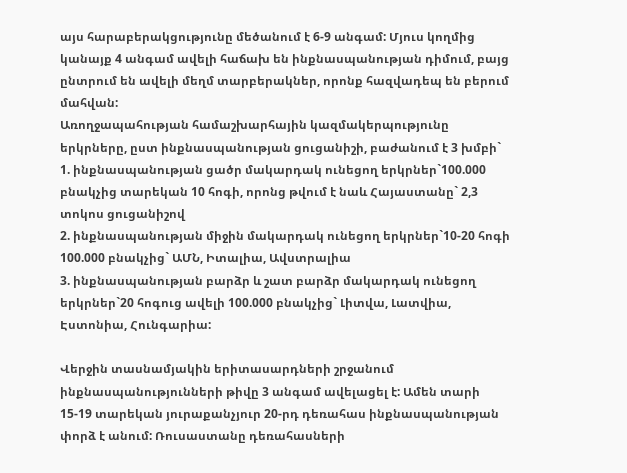այս հարաբերակցությունը մեծանում է 6-9 անգամ: Մյուս կողմից կանայք 4 անգամ ավելի հաճախ են ինքնասպանության դիմում, բայց ընտրում են ավելի մեղմ տարբերակներ, որոնք հազվադեպ են բերում մահվան:
Առողջապահության համաշխարհային կազմակերպությունը երկրները, ըստ ինքնասպանության ցուցանիշի, բաժանում է 3 խմբի`
1. ինքնասպանության ցածր մակարդակ ունեցող երկրներ`100.000 բնակչից տարեկան 10 հոգի, որոնց թվում է նաև Հայաստանը` 2,3 տոկոս ցուցանիշով
2. ինքնասպանության միջին մակարդակ ունեցող երկրներ`10-20 հոգի 100.000 բնակչից` ԱՄՆ, Իտալիա, Ավստրալիա
3. ինքնասպանության բարձր և շատ բարձր մակարդակ ունեցող երկրներ`20 հոգուց ավելի 100.000 բնակչից` Լիտվա, Լատվիա, Էստոնիա, Հունգարիա:

Վերջին տասնամյակին երիտասարդների շրջանում ինքնասպանությունների թիվը 3 անգամ ավելացել է: Ամեն տարի 15-19 տարեկան յուրաքանչյուր 20-րդ դեռահաս ինքնասպանության փորձ է անում: Ռուսաստանը դեռահասների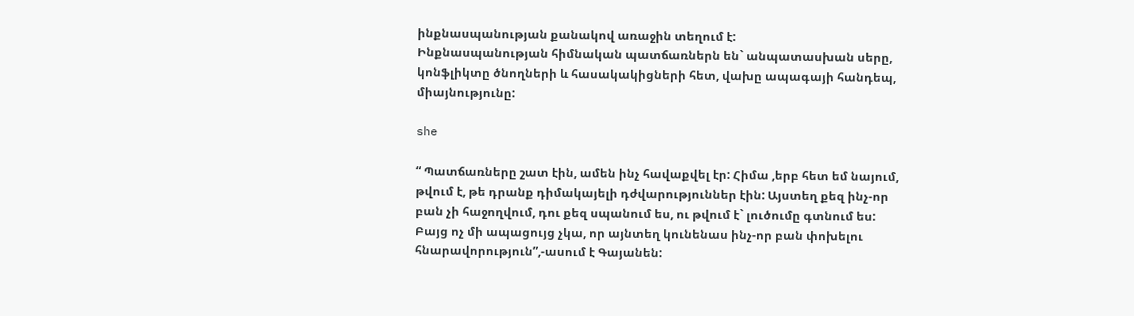ինքնասպանության քանակով առաջին տեղում է:
Ինքնասպանության հիմնական պատճառներն են` անպատասխան սերը, կոնֆլիկտը ծնողների և հասակակիցների հետ, վախը ապագայի հանդեպ, միայնությունը:

she

“ Պատճառները շատ էին, ամեն ինչ հավաքվել էր: Հիմա ,երբ հետ եմ նայում, թվում է, թե դրանք դիմակայելի դժվարություններ էին: Այստեղ քեզ ինչ-որ բան չի հաջողվում, դու քեզ սպանում ես, ու թվում է` լուծումը գտնում ես: Բայց ոչ մի ապացույց չկա, որ այնտեղ կունենաս ինչ-որ բան փոխելու հնարավորություն”,-ասում է Գայանեն: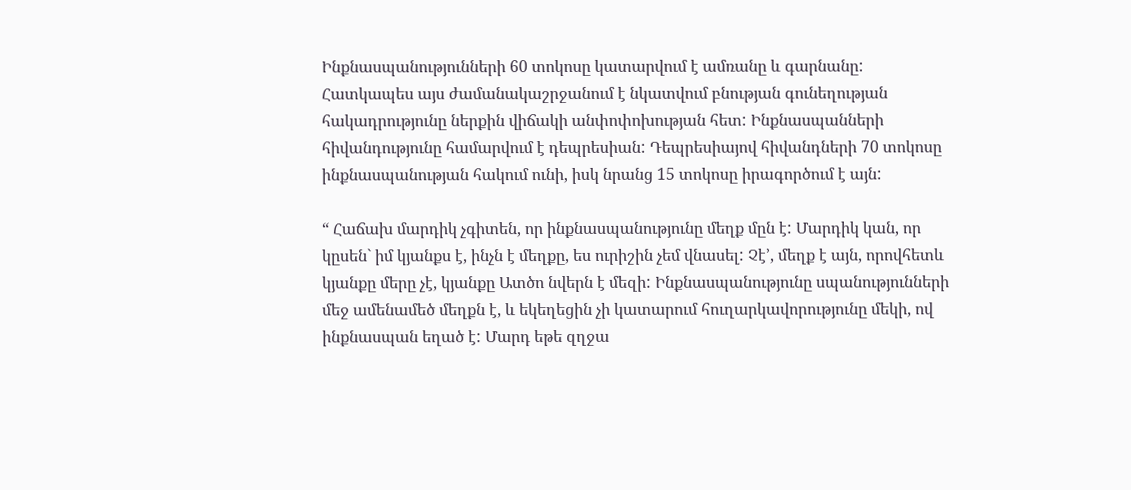Ինքնասպանությունների 60 տոկոսը կատարվում է ամռանը և գարնանը: Հատկապես այս ժամանակաշրջանում է նկատվում բնության գունեղության հակադրությունը ներքին վիճակի անփոփոխության հետ: Ինքնասպանների հիվանդությունը համարվում է դեպրեսիան: Դեպրեսիայով հիվանդների 70 տոկոսը ինքնասպանության հակում ունի, իսկ նրանց 15 տոկոսը իրագործում է այն:

“ Հաճախ մարդիկ չգիտեն, որ ինքնասպանությունը մեղք մըն է: Մարդիկ կան, որ կըսեն` իմ կյանքս է, ինչն է մեղքը, ես ուրիշին չեմ վնասել: Չէ’, մեղք է այն, որովհետև կյանքը մերը չէ, կյանքը Ատծո նվերն է մեզի: Ինքնասպանությունը սպանությունների մեջ ամենամեծ մեղքն է, և եկեղեցին չի կատարում հուղարկավորությունը մեկի, ով ինքնասպան եղած է: Մարդ եթե զղջա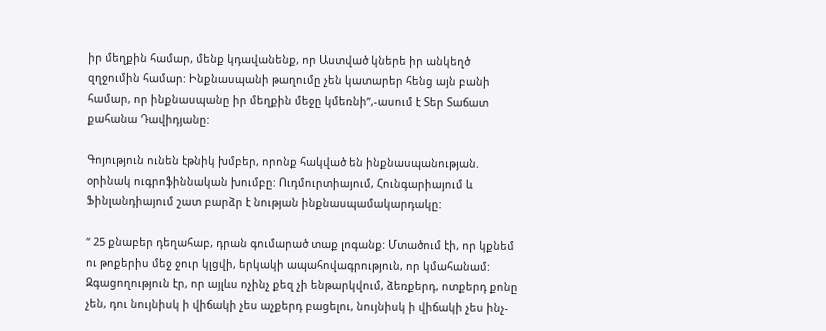իր մեղքին համար, մենք կդավանենք, որ Աստված կներե իր անկեղծ զղջումին համար: Ինքնասպանի թաղումը չեն կատարեր հենց այն բանի համար, որ ինքնասպանը իր մեղքին մեջը կմեռնի”,-ասում է Տեր Տաճատ քահանա Դավիդյանը:

Գոյություն ունեն էթնիկ խմբեր, որոնք հակված են ինքնասպանության. օրինակ ուգրոֆիննական խումբը: Ուդմուրտիայում, Հունգարիայում և Ֆինլանդիայում շատ բարձր է նության ինքնասպամակարդակը:

“ 25 քնաբեր դեղահաբ, դրան գումարած տաք լոգանք: Մտածում էի, որ կքնեմ ու թոքերիս մեջ ջուր կլցվի, երկակի ապահովագրություն, որ կմահանամ: Զգացողություն էր, որ այլևս ոչինչ քեզ չի ենթարկվում, ձեռքերդ, ոտքերդ քոնը չեն, դու նույնիսկ ի վիճակի չես աչքերդ բացելու, նույնիսկ ի վիճակի չես ինչ-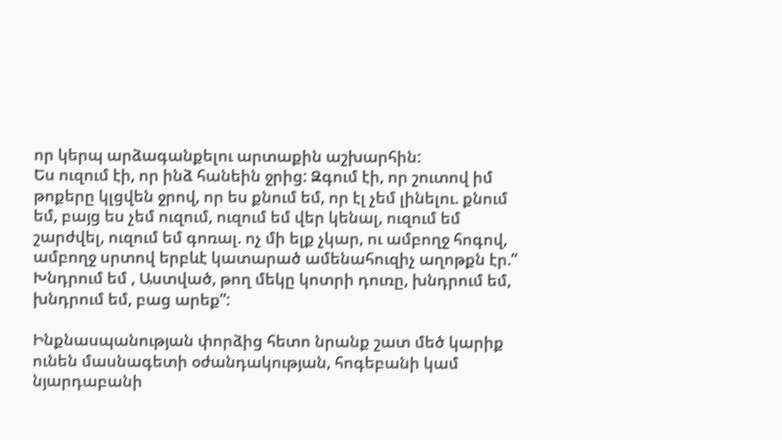որ կերպ արձագանքելու արտաքին աշխարհին:
Ես ուզում էի, որ ինձ հանեին ջրից: Զգում էի, որ շուտով իմ թոքերը կլցվեն ջրով, որ ես քնում եմ, որ էլ չեմ լինելու. քնում եմ, բայց ես չեմ ուզում, ուզում եմ վեր կենալ, ուզում եմ շարժվել, ուզում եմ գոռալ. ոչ մի ելք չկար, ու ամբողջ հոգով, ամբողջ սրտով երբևէ կատարած ամենահուզիչ աղոթքն էր.” Խնդրում եմ , Աստված, թող մեկը կոտրի դուռը, խնդրում եմ, խնդրում եմ, բաց արեք”:

Ինքնասպանության փորձից հետո նրանք շատ մեծ կարիք ունեն մասնագետի օժանդակության, հոգեբանի կամ նյարդաբանի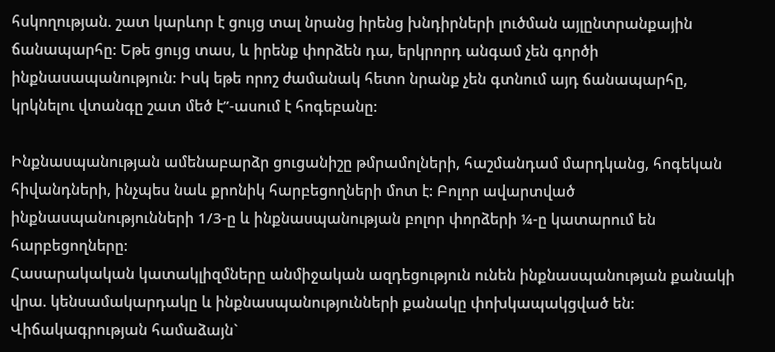հսկողության. շատ կարևոր է ցույց տալ նրանց իրենց խնդիրների լուծման այլընտրանքային ճանապարհը: Եթե ցույց տաս, և իրենք փորձեն դա, երկրորդ անգամ չեն գործի ինքնասապանություն: Իսկ եթե որոշ ժամանակ հետո նրանք չեն գտնում այդ ճանապարհը, կրկնելու վտանգը շատ մեծ է”-ասում է հոգեբանը:

Ինքնասպանության ամենաբարձր ցուցանիշը թմրամոլների, հաշմանդամ մարդկանց, հոգեկան հիվանդների, ինչպես նաև քրոնիկ հարբեցողների մոտ է: Բոլոր ավարտված ինքնասպանությունների 1/3-ը և ինքնասպանության բոլոր փորձերի ¼-ը կատարում են հարբեցողները:
Հասարակական կատակլիզմները անմիջական ազդեցություն ունեն ինքնասպանության քանակի վրա. կենսամակարդակը և ինքնասպանությունների քանակը փոխկապակցված են: Վիճակագրության համաձայն`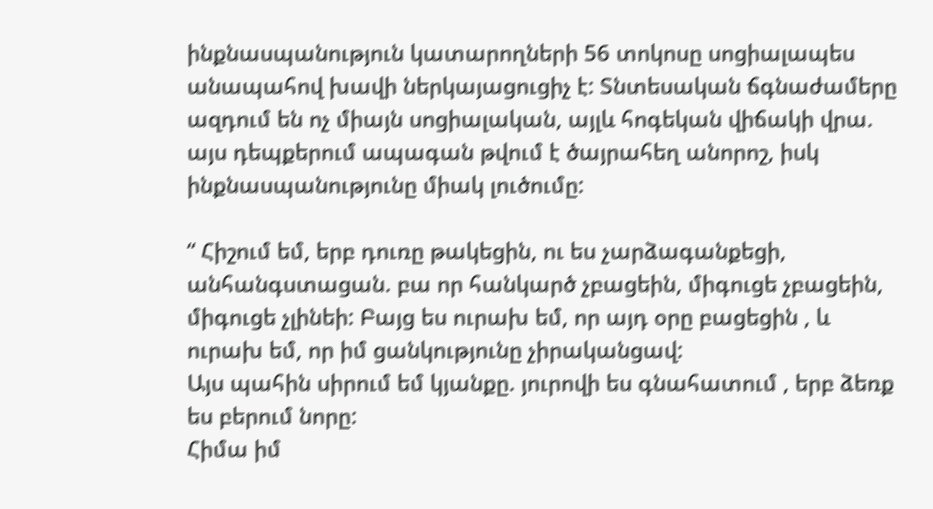ինքնասպանություն կատարողների 56 տոկոսը սոցիալապես անապահով խավի ներկայացուցիչ է: Տնտեսական ճգնաժամերը ազդում են ոչ միայն սոցիալական, այլև հոգեկան վիճակի վրա. այս դեպքերում ապագան թվում է ծայրահեղ անորոշ, իսկ ինքնասպանությունը միակ լուծումը:

“ Հիշում եմ, երբ դուռը թակեցին, ու ես չարձագանքեցի, անհանգստացան. բա որ հանկարծ չբացեին, միգուցե չբացեին, միգուցե չլինեի: Բայց ես ուրախ եմ, որ այդ օրը բացեցին , և ուրախ եմ, որ իմ ցանկությունը չիրականցավ:
Այս պահին սիրում եմ կյանքը. յուրովի ես գնահատում , երբ ձեռք ես բերում նորը:
Հիմա իմ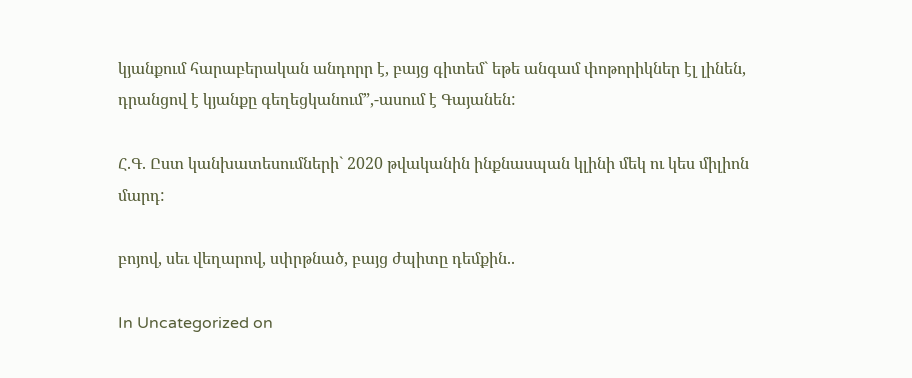կյանքում հարաբերական անդորր է, բայց գիտեմ` եթե անգամ փոթորիկներ էլ լինեն, դրանցով է կյանքը գեղեցկանում”,-ասում է Գայանեն:

Հ.Գ. Ըստ կանխատեսումների` 2020 թվականին ինքնասպան կլինի մեկ ու կես միլիոն մարդ:

բոյով, սեւ վեղարով, սփրթնած, բայց ժպիտը դեմքին..

In Uncategorized on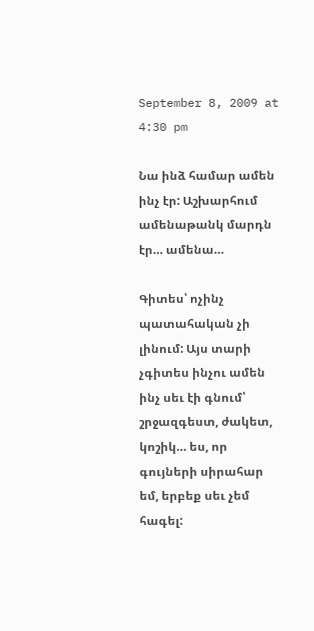September 8, 2009 at 4:30 pm

Նա ինձ համար ամեն ինչ էր: Աշխարհում ամենաթանկ մարդն էր… ամենա…

Գիտես՝ ոչինչ պատահական չի լինում: Այս տարի չգիտես ինչու ամեն ինչ սեւ էի գնում՝ շրջազգեստ, ժակետ, կոշիկ… ես, որ գույների սիրահար եմ, երբեք սեւ չեմ հագել: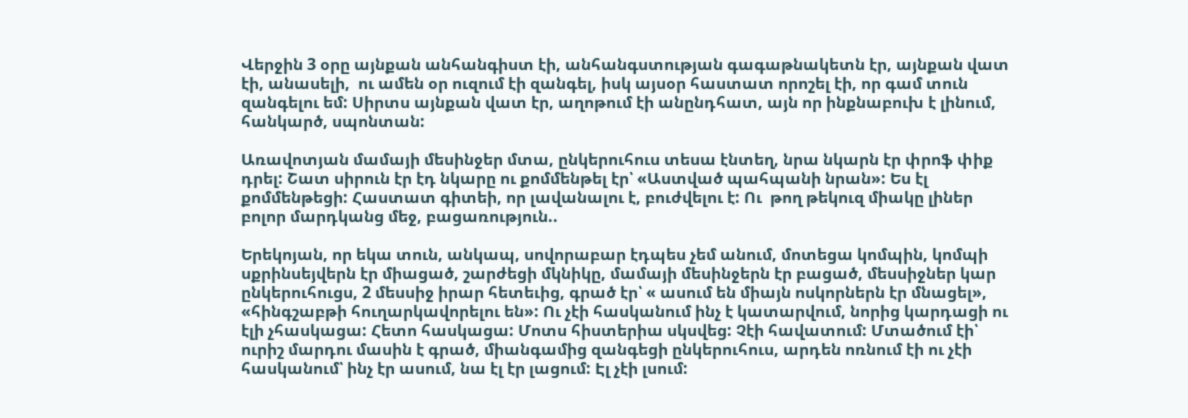Վերջին 3 օրը այնքան անհանգիստ էի, անհանգստության գագաթնակետն էր, այնքան վատ էի, անասելի,  ու ամեն օր ուզում էի զանգել, իսկ այսօր հաստատ որոշել էի, որ գամ տուն զանգելու եմ: Սիրտս այնքան վատ էր, աղոթում էի անընդհատ, այն որ ինքնաբուխ է լինում, հանկարծ, սպոնտան:

Առավոտյան մամայի մեսինջեր մտա, ընկերուհուս տեսա էնտեղ, նրա նկարն էր փրոֆ փիք դրել: Շատ սիրուն էր էդ նկարը ու քոմմենթել էր՝ «Աստված պահպանի նրան»: Ես էլ քոմմենթեցի: Հաստատ գիտեի, որ լավանալու է, բուժվելու է: Ու  թող թեկուզ միակը լիներ բոլոր մարդկանց մեջ, բացառություն..

Երեկոյան, որ եկա տուն, անկապ, սովորաբար էդպես չեմ անում, մոտեցա կոմպին, կոմպի սքրինսեյվերն էր միացած, շարժեցի մկնիկը, մամայի մեսինջերն էր բացած, մեսսիջներ կար ընկերուհուցս, 2 մեսսիջ իրար հետեւից, գրած էր՝ « ասում են միայն ոսկորներն էր մնացել», «հինգշաբթի հուղարկավորելու են»: Ու չէի հասկանում ինչ է կատարվում, նորից կարդացի ու էլի չհասկացա: Հետո հասկացա: Մոտս հիստերիա սկսվեց: Չէի հավատում: Մտածում էի՝ ուրիշ մարդու մասին է գրած, միանգամից զանգեցի ընկերուհուս, արդեն ոռնում էի ու չէի հասկանում՝ ինչ էր ասում, նա էլ էր լացում: Էլ չէի լսում: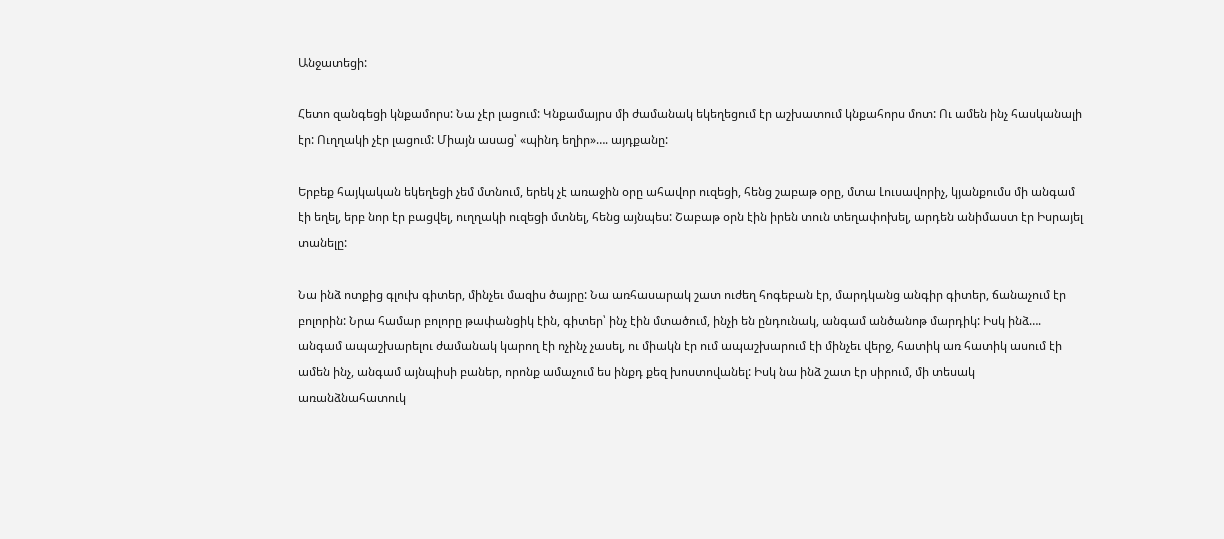Անջատեցի:

Հետո զանգեցի կնքամորս: Նա չէր լացում: Կնքամայրս մի ժամանակ եկեղեցում էր աշխատում կնքահորս մոտ: Ու ամեն ինչ հասկանալի էր: Ուղղակի չէր լացում: Միայն ասաց՝ «պինդ եղիր»…. այդքանը:

Երբեք հայկական եկեղեցի չեմ մտնում, երեկ չէ առաջին օրը ահավոր ուզեցի, հենց շաբաթ օրը, մտա Լուսավորիչ, կյանքումս մի անգամ էի եղել, երբ նոր էր բացվել, ուղղակի ուզեցի մտնել, հենց այնպես: Շաբաթ օրն էին իրեն տուն տեղափոխել, արդեն անիմաստ էր Իսրայել տանելը:

Նա ինձ ոտքից գլուխ գիտեր, մինչեւ մազիս ծայրը: Նա առհասարակ շատ ուժեղ հոգեբան էր, մարդկանց անգիր գիտեր, ճանաչում էր բոլորին: Նրա համար բոլորը թափանցիկ էին, գիտեր՝ ինչ էին մտածում, ինչի են ընդունակ, անգամ անծանոթ մարդիկ: Իսկ ինձ…. անգամ ապաշխարելու ժամանակ կարող էի ոչինչ չասել, ու միակն էր ում ապաշխարում էի մինչեւ վերջ, հատիկ առ հատիկ ասում էի ամեն ինչ, անգամ այնպիսի բաներ, որոնք ամաչում ես ինքդ քեզ խոստովանել: Իսկ նա ինձ շատ էր սիրում, մի տեսակ առանձնահատուկ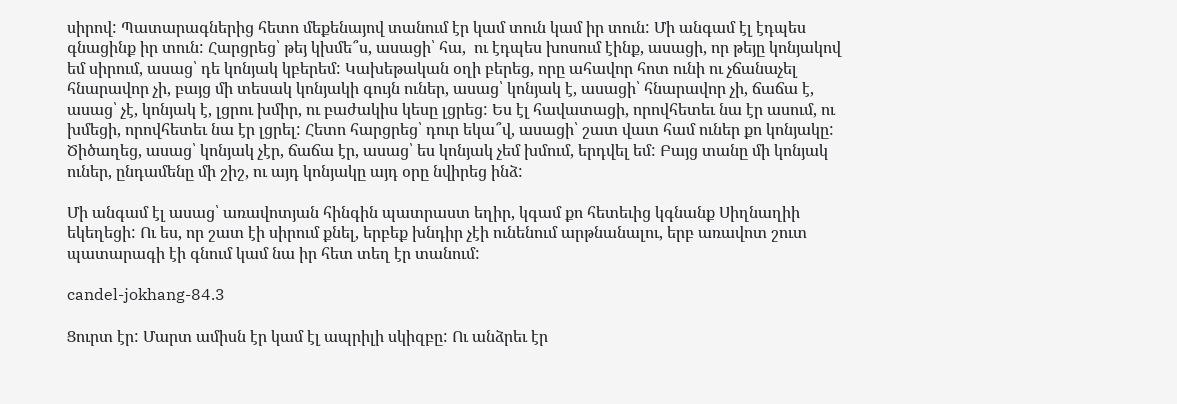սիրով: Պատարագներից հետո մեքենայով տանում էր կամ տուն կամ իր տուն: Մի անգամ էլ էդպես գնացինք իր տուն: Հարցրեց՝ թեյ կխմե՞ս, ասացի՝ հա,  ու էդպես խոսում էինք, ասացի, որ թեյը կոնյակով եմ սիրում, ասաց՝ դե կոնյակ կբերեմ: Կախեթական օղի բերեց, որը ահավոր հոտ ունի ու չճանաչել հնարավոր չի, բայց մի տեսակ կոնյակի գույն ուներ, ասաց՝ կոնյակ է, ասացի՝ հնարավոր չի, ճաճա է, ասաց՝ չէ, կոնյակ է, լցրու խմիր, ու բաժակիս կեսը լցրեց: Ես էլ հավատացի, որովհետեւ նա էր ասում, ու խմեցի, որովհետեւ նա էր լցրել: Հետո հարցրեց՝ դուր եկա՞վ, ասացի՝ շատ վատ համ ուներ քո կոնյակը: Ծիծաղեց, ասաց՝ կոնյակ չէր, ճաճա էր, ասաց՝ ես կոնյակ չեմ խմում, երդվել եմ: Բայց տանը մի կոնյակ ուներ, ընդամենը մի շիշ, ու այդ կոնյակը այդ օրը նվիրեց ինձ:

Մի անգամ էլ ասաց՝ առավոտյան հինգին պատրաստ եղիր, կգամ քո հետեւից կգնանք Սիղնաղիի եկեղեցի: Ու ես, որ շատ էի սիրում քնել, երբեք խնդիր չէի ունենում արթնանալու, երբ առավոտ շուտ պատարագի էի գնում կամ նա իր հետ տեղ էր տանում:

candel-jokhang-84.3

Ցուրտ էր: Մարտ ամիսն էր կամ էլ ապրիլի սկիզբը: Ու անձրեւ էր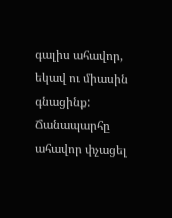գալիս ահավոր, եկավ ու միասին գնացինք: Ճանապարհը ահավոր փչացել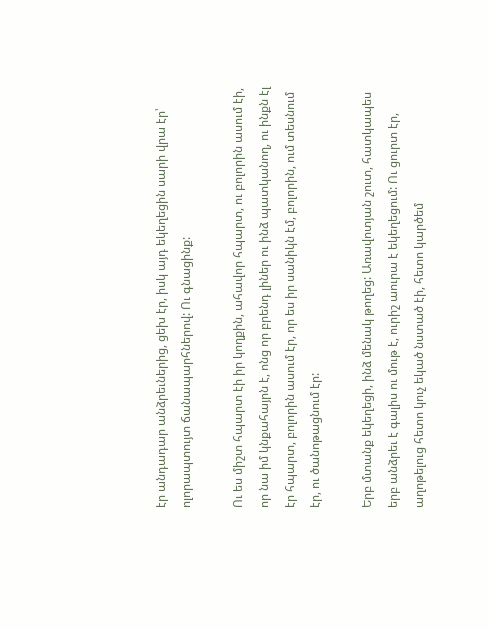էր անդադար անձրեւներից, ցեխ էր, իսկ այդ եկեղեցին սարի վրա էր՝ ոլորապտույտ ճանապարհներով: Ու գնացինք:

Ու ես միշտ հպարտ էի իր կողքին, ահավոր հպարտ, ու բոլորին ասում էի, որ նա իմ կնքահայրն է, ոնց որ բրենդ լիներ ու ինձ պատկանող, ու ինքն էլ էր հպարտ, բոլորին ասում էր, որ ես իր սանիկն էմ, բոլորին, ում տեսնում էր, ու ծանոթացնում էր:

Երբ մտանք եկեղեցի, ինձ մենակ թողեց: Առավոտյան շուտ, հատկապես երբ անձրեւ է գալիս ու մութ է, ուրիշ աուրա է եկեղեցում: Ու ցուրտ էր, աղոթելուց հետո կուչ եկած նստած էի, հետո կարծեմ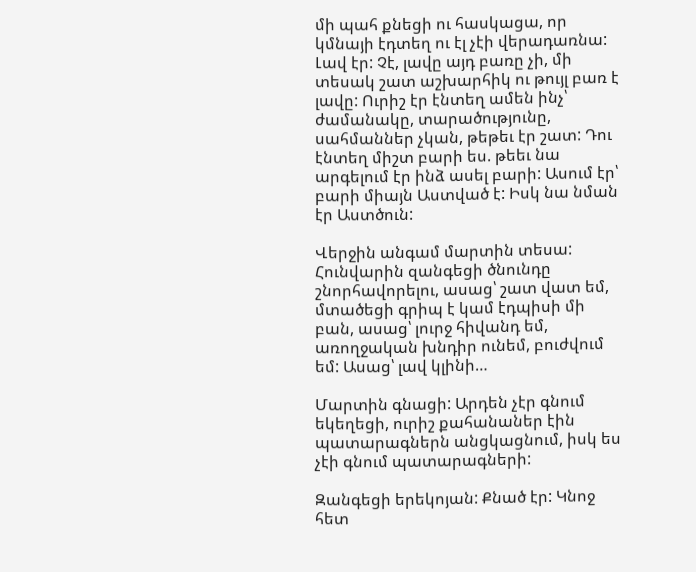մի պահ քնեցի ու հասկացա, որ կմնայի էդտեղ ու էլ չէի վերադառնա: Լավ էր: Չէ, լավը այդ բառը չի, մի տեսակ շատ աշխարհիկ ու թույլ բառ է լավը: Ուրիշ էր էնտեղ ամեն ինչ՝ ժամանակը, տարածությունը, սահմաններ չկան, թեթեւ էր շատ: Դու էնտեղ միշտ բարի ես. թեեւ նա արգելում էր ինձ ասել բարի: Ասում էր՝ բարի միայն Աստված է: Իսկ նա նման էր Աստծուն:

Վերջին անգամ մարտին տեսա: Հունվարին զանգեցի ծնունդը շնորհավորելու, ասաց՝ շատ վատ եմ, մտածեցի գրիպ է կամ էդպիսի մի բան, ասաց՝ լուրջ հիվանդ եմ, առողջական խնդիր ունեմ, բուժվում եմ: Ասաց՝ լավ կլինի…

Մարտին գնացի: Արդեն չէր գնում եկեղեցի, ուրիշ քահանաներ էին պատարագներն անցկացնում, իսկ ես չէի գնում պատարագների:

Զանգեցի երեկոյան: Քնած էր: Կնոջ հետ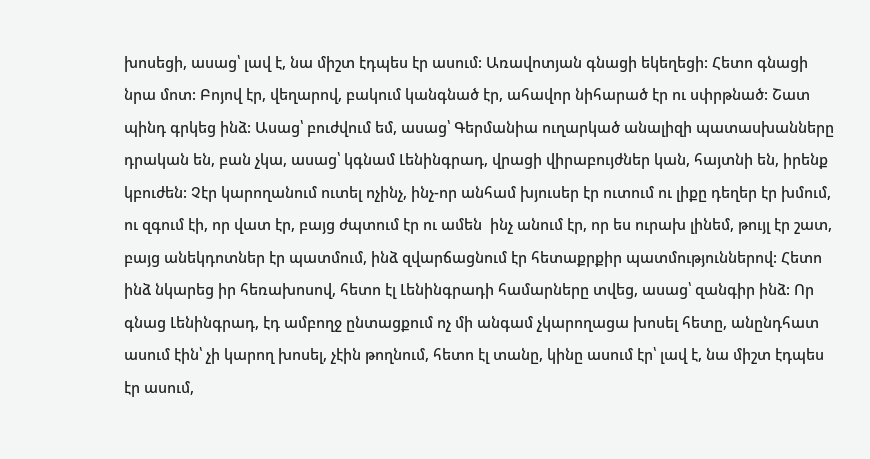խոսեցի, ասաց՝ լավ է, նա միշտ էդպես էր ասում: Առավոտյան գնացի եկեղեցի: Հետո գնացի նրա մոտ: Բոյով էր, վեղարով, բակում կանգնած էր, ահավոր նիհարած էր ու սփրթնած: Շատ պինդ գրկեց ինձ: Ասաց՝ բուժվում եմ, ասաց՝ Գերմանիա ուղարկած անալիզի պատասխանները դրական են, բան չկա, ասաց՝ կգնամ Լենինգրադ, վրացի վիրաբույժներ կան, հայտնի են, իրենք կբուժեն: Չէր կարողանում ուտել ոչինչ, ինչ-որ անհամ խյուսեր էր ուտում ու լիքը դեղեր էր խմում, ու զգում էի, որ վատ էր, բայց ժպտում էր ու ամեն  ինչ անում էր, որ ես ուրախ լինեմ, թույլ էր շատ, բայց անեկդոտներ էր պատմում, ինձ զվարճացնում էր հետաքրքիր պատմություններով: Հետո ինձ նկարեց իր հեռախոսով, հետո էլ Լենինգրադի համարները տվեց, ասաց՝ զանգիր ինձ: Որ գնաց Լենինգրադ, էդ ամբողջ ընտացքում ոչ մի անգամ չկարողացա խոսել հետը, անընդհատ ասում էին՝ չի կարող խոսել, չէին թողնում, հետո էլ տանը, կինը ասում էր՝ լավ է, նա միշտ էդպես էր ասում,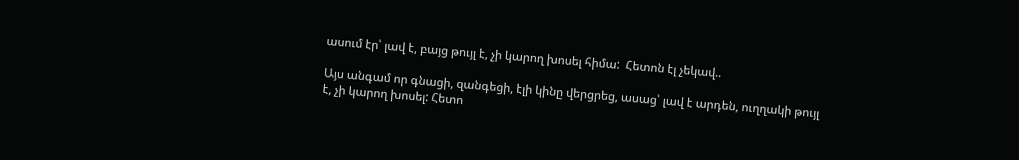ասում էր՝ լավ է, բայց թույլ է, չի կարող խոսել հիմա:  Հետոն էլ չեկավ..

Այս անգամ որ գնացի, զանգեցի, էլի կինը վերցրեց, ասաց՝ լավ է արդեն, ուղղակի թույլ է, չի կարող խոսել: Հետո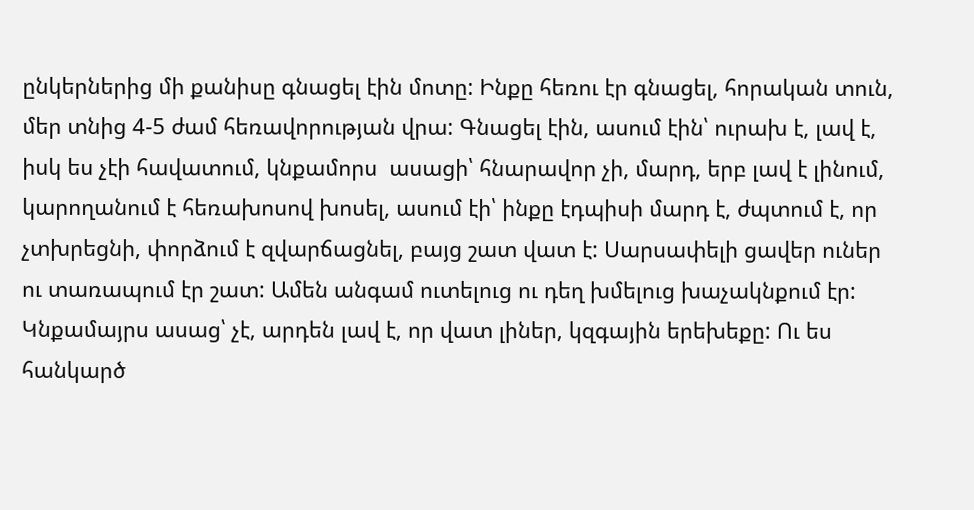ընկերներից մի քանիսը գնացել էին մոտը: Ինքը հեռու էր գնացել, հորական տուն, մեր տնից 4-5 ժամ հեռավորության վրա: Գնացել էին, ասում էին՝ ուրախ է, լավ է, իսկ ես չէի հավատում, կնքամորս  ասացի՝ հնարավոր չի, մարդ, երբ լավ է լինում, կարողանում է հեռախոսով խոսել, ասում էի՝ ինքը էդպիսի մարդ է, ժպտում է, որ չտխրեցնի, փորձում է զվարճացնել, բայց շատ վատ է: Սարսափելի ցավեր ուներ ու տառապում էր շատ: Ամեն անգամ ուտելուց ու դեղ խմելուց խաչակնքում էր: Կնքամայրս ասաց՝ չէ, արդեն լավ է, որ վատ լիներ, կզգային երեխեքը: Ու ես հանկարծ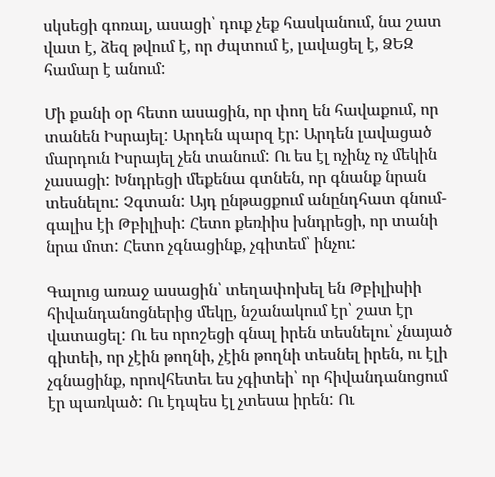սկսեցի գոռալ, ասացի՝ դուք չեք հասկանում, նա շատ վատ է, ձեզ թվում է, որ ժպտում է, լավացել է, ՁԵԶ համար է անում:

Մի քանի օր հետո ասացին, որ փող են հավաքում, որ տանեն Իսրայել: Արդեն պարզ էր: Արդեն լավացած մարդուն Իսրայել չեն տանում: Ու ես էլ ոչինչ ոչ մեկին չասացի: Խնդրեցի մեքենա գտնեն, որ գնանք նրան տեսնելու: Չգտան: Այդ ընթացքում անընդհատ գնում-գալիս էի Թբիլիսի: Հետո քեռիիս խնդրեցի, որ տանի նրա մոտ: Հետո չգնացինք, չգիտեմ՝ ինչու:

Գալուց առաջ ասացին՝ տեղափոխել են Թբիլիսիի հիվանդանոցներից մեկը, նշանակում էր՝ շատ էր վատացել: Ու ես որոշեցի գնալ իրեն տեսնելու՝ չնայած գիտեի, որ չէին թողնի, չէին թողնի տեսնել իրեն, ու էլի չգնացինք, որովհետեւ ես չգիտեի՝ որ հիվանդանոցում էր պառկած: Ու էդպես էլ չտեսա իրեն: Ու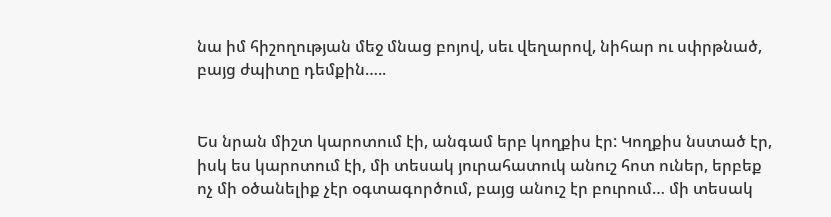նա իմ հիշողության մեջ մնաց բոյով, սեւ վեղարով, նիհար ու սփրթնած, բայց ժպիտը դեմքին…..


Ես նրան միշտ կարոտում էի, անգամ երբ կողքիս էր: Կողքիս նստած էր, իսկ ես կարոտում էի, մի տեսակ յուրահատուկ անուշ հոտ ուներ, երբեք ոչ մի օծանելիք չէր օգտագործում, բայց անուշ էր բուրում… մի տեսակ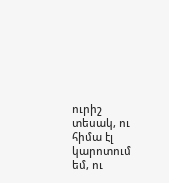ուրիշ տեսակ, ու հիմա էլ կարոտում եմ, ու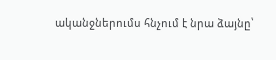ականջներումս հնչում է նրա ձայնը՝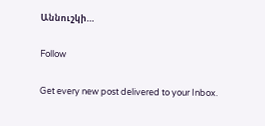Աննուշկի…

Follow

Get every new post delivered to your Inbox.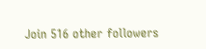Join 516 other followers